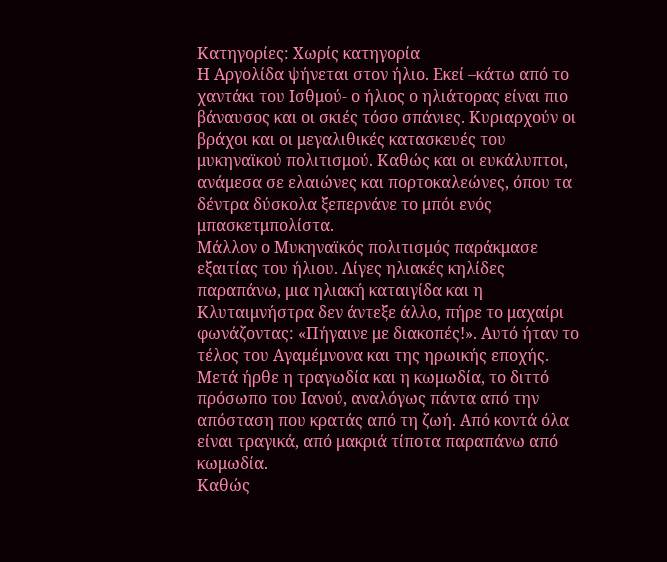Κατηγορίες: Χωρίς κατηγορία
Η Αργολίδα ψήνεται στον ήλιο. Εκεί –κάτω από το χαντάκι του Ισθμού- ο ήλιος ο ηλιάτορας είναι πιο βάναυσος και οι σκιές τόσο σπάνιες. Κυριαρχούν οι βράχοι και οι μεγαλιθικές κατασκευές του μυκηναϊκού πολιτισμού. Καθώς και οι ευκάλυπτοι, ανάμεσα σε ελαιώνες και πορτοκαλεώνες, όπου τα δέντρα δύσκολα ξεπερνάνε το μπόι ενός μπασκετμπολίστα.
Μάλλον ο Μυκηναϊκός πολιτισμός παράκμασε εξαιτίας του ήλιου. Λίγες ηλιακές κηλίδες παραπάνω, μια ηλιακή καταιγίδα και η Κλυταιμνήστρα δεν άντεξε άλλο, πήρε το μαχαίρι φωνάζοντας: «Πήγαινε με διακοπές!». Αυτό ήταν το τέλος του Αγαμέμνονα και της ηρωικής εποχής.
Μετά ήρθε η τραγωδία και η κωμωδία, το διττό πρόσωπο του Ιανού, αναλόγως πάντα από την απόσταση που κρατάς από τη ζωή. Από κοντά όλα είναι τραγικά, από μακριά τίποτα παραπάνω από κωμωδία.
Καθώς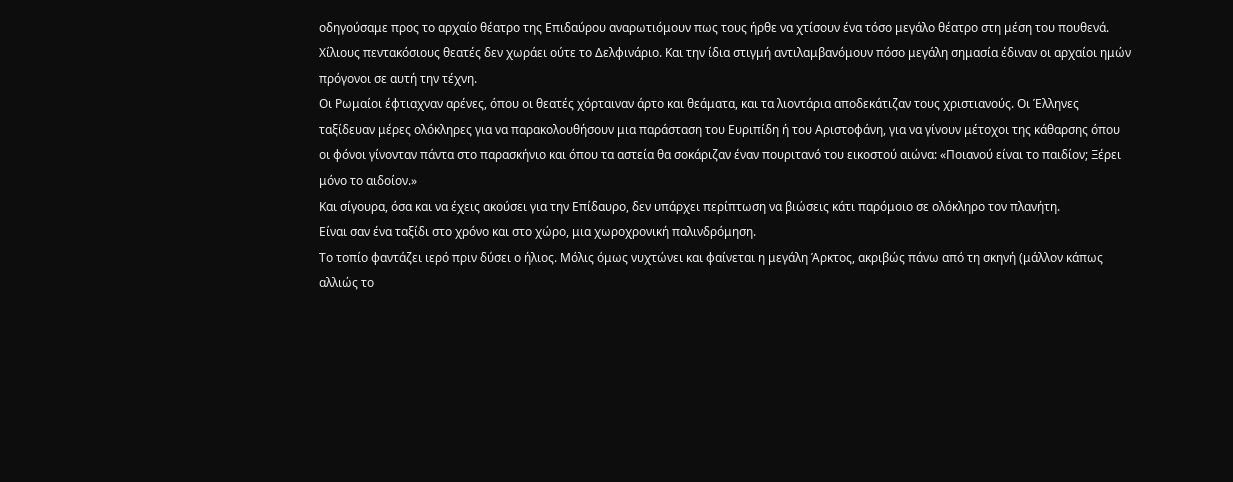οδηγούσαμε προς το αρχαίο θέατρο της Επιδαύρου αναρωτιόμουν πως τους ήρθε να χτίσουν ένα τόσο μεγάλο θέατρο στη μέση του πουθενά. Χίλιους πεντακόσιους θεατές δεν χωράει ούτε το Δελφινάριο. Και την ίδια στιγμή αντιλαμβανόμουν πόσο μεγάλη σημασία έδιναν οι αρχαίοι ημών πρόγονοι σε αυτή την τέχνη.
Οι Ρωμαίοι έφτιαχναν αρένες, όπου οι θεατές χόρταιναν άρτο και θεάματα, και τα λιοντάρια αποδεκάτιζαν τους χριστιανούς. Οι Έλληνες ταξίδευαν μέρες ολόκληρες για να παρακολουθήσουν μια παράσταση του Ευριπίδη ή του Αριστοφάνη, για να γίνουν μέτοχοι της κάθαρσης όπου οι φόνοι γίνονταν πάντα στο παρασκήνιο και όπου τα αστεία θα σοκάριζαν έναν πουριτανό του εικοστού αιώνα: «Ποιανού είναι το παιδίον; Ξέρει μόνο το αιδοίον.»
Και σίγουρα, όσα και να έχεις ακούσει για την Επίδαυρο, δεν υπάρχει περίπτωση να βιώσεις κάτι παρόμοιο σε ολόκληρο τον πλανήτη.
Είναι σαν ένα ταξίδι στο χρόνο και στο χώρο, μια χωροχρονική παλινδρόμηση.
Το τοπίο φαντάζει ιερό πριν δύσει ο ήλιος. Μόλις όμως νυχτώνει και φαίνεται η μεγάλη Άρκτος, ακριβώς πάνω από τη σκηνή (μάλλον κάπως αλλιώς το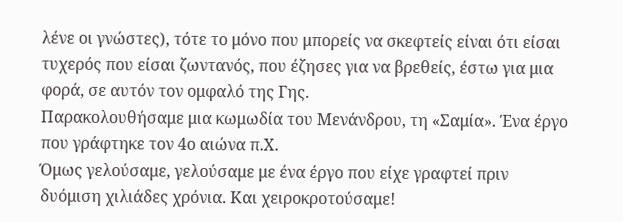λένε οι γνώστες), τότε το μόνο που μπορείς να σκεφτείς είναι ότι είσαι τυχερός που είσαι ζωντανός, που έζησες για να βρεθείς, έστω για μια φορά, σε αυτόν τον ομφαλό της Γης.
Παρακολουθήσαμε μια κωμωδία του Μενάνδρου, τη «Σαμία». Ένα έργο που γράφτηκε τον 4ο αιώνα π.Χ.
Όμως γελούσαμε, γελούσαμε με ένα έργο που είχε γραφτεί πριν δυόμιση χιλιάδες χρόνια. Και χειροκροτούσαμε!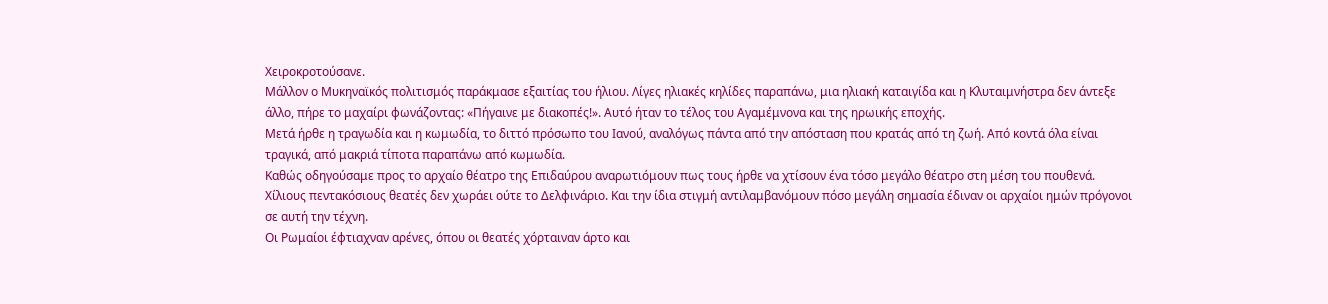Χειροκροτούσανε.
Μάλλον ο Μυκηναϊκός πολιτισμός παράκμασε εξαιτίας του ήλιου. Λίγες ηλιακές κηλίδες παραπάνω, μια ηλιακή καταιγίδα και η Κλυταιμνήστρα δεν άντεξε άλλο, πήρε το μαχαίρι φωνάζοντας: «Πήγαινε με διακοπές!». Αυτό ήταν το τέλος του Αγαμέμνονα και της ηρωικής εποχής.
Μετά ήρθε η τραγωδία και η κωμωδία, το διττό πρόσωπο του Ιανού, αναλόγως πάντα από την απόσταση που κρατάς από τη ζωή. Από κοντά όλα είναι τραγικά, από μακριά τίποτα παραπάνω από κωμωδία.
Καθώς οδηγούσαμε προς το αρχαίο θέατρο της Επιδαύρου αναρωτιόμουν πως τους ήρθε να χτίσουν ένα τόσο μεγάλο θέατρο στη μέση του πουθενά. Χίλιους πεντακόσιους θεατές δεν χωράει ούτε το Δελφινάριο. Και την ίδια στιγμή αντιλαμβανόμουν πόσο μεγάλη σημασία έδιναν οι αρχαίοι ημών πρόγονοι σε αυτή την τέχνη.
Οι Ρωμαίοι έφτιαχναν αρένες, όπου οι θεατές χόρταιναν άρτο και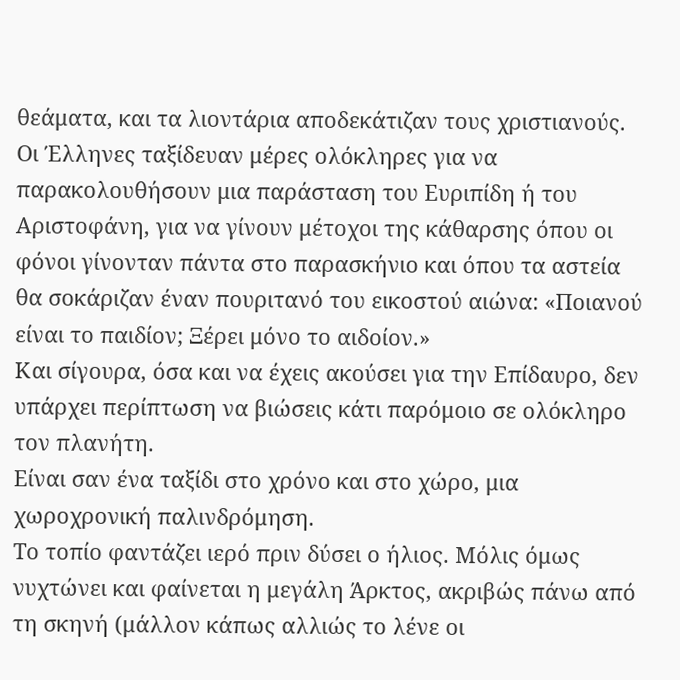θεάματα, και τα λιοντάρια αποδεκάτιζαν τους χριστιανούς. Οι Έλληνες ταξίδευαν μέρες ολόκληρες για να παρακολουθήσουν μια παράσταση του Ευριπίδη ή του Αριστοφάνη, για να γίνουν μέτοχοι της κάθαρσης όπου οι φόνοι γίνονταν πάντα στο παρασκήνιο και όπου τα αστεία θα σοκάριζαν έναν πουριτανό του εικοστού αιώνα: «Ποιανού είναι το παιδίον; Ξέρει μόνο το αιδοίον.»
Και σίγουρα, όσα και να έχεις ακούσει για την Επίδαυρο, δεν υπάρχει περίπτωση να βιώσεις κάτι παρόμοιο σε ολόκληρο τον πλανήτη.
Είναι σαν ένα ταξίδι στο χρόνο και στο χώρο, μια χωροχρονική παλινδρόμηση.
Το τοπίο φαντάζει ιερό πριν δύσει ο ήλιος. Μόλις όμως νυχτώνει και φαίνεται η μεγάλη Άρκτος, ακριβώς πάνω από τη σκηνή (μάλλον κάπως αλλιώς το λένε οι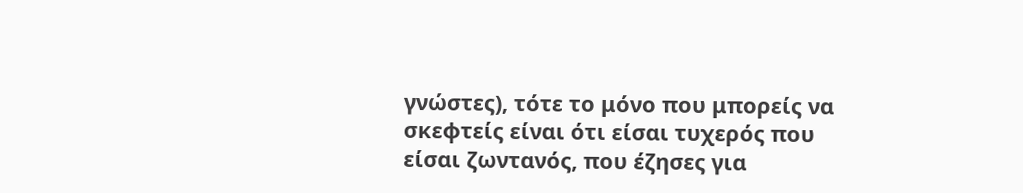γνώστες), τότε το μόνο που μπορείς να σκεφτείς είναι ότι είσαι τυχερός που είσαι ζωντανός, που έζησες για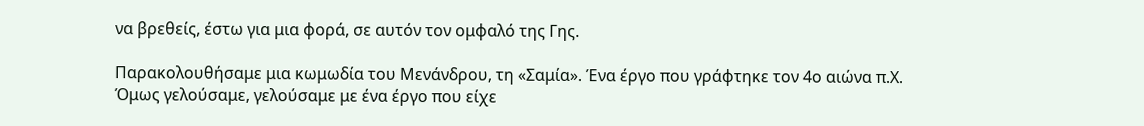να βρεθείς, έστω για μια φορά, σε αυτόν τον ομφαλό της Γης.

Παρακολουθήσαμε μια κωμωδία του Μενάνδρου, τη «Σαμία». Ένα έργο που γράφτηκε τον 4ο αιώνα π.Χ.
Όμως γελούσαμε, γελούσαμε με ένα έργο που είχε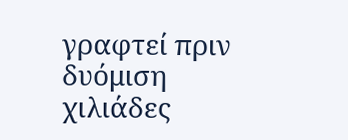γραφτεί πριν δυόμιση χιλιάδες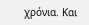χρόνια. Και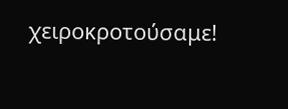χειροκροτούσαμε!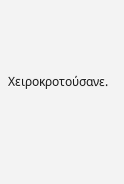Χειροκροτούσανε.